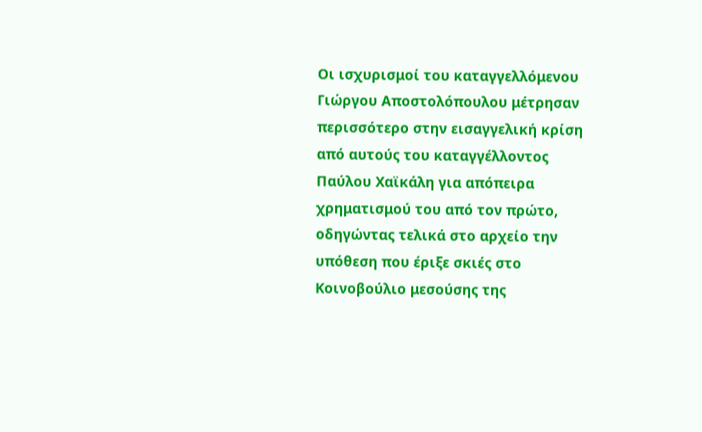Οι ισχυρισμοί του καταγγελλόμενου Γιώργου Αποστολόπουλου μέτρησαν περισσότερο στην εισαγγελική κρίση από αυτούς του καταγγέλλοντος Παύλου Χαϊκάλη για απόπειρα χρηματισμού του από τον πρώτο, οδηγώντας τελικά στο αρχείο την υπόθεση που έριξε σκιές στο Κοινοβούλιο μεσούσης της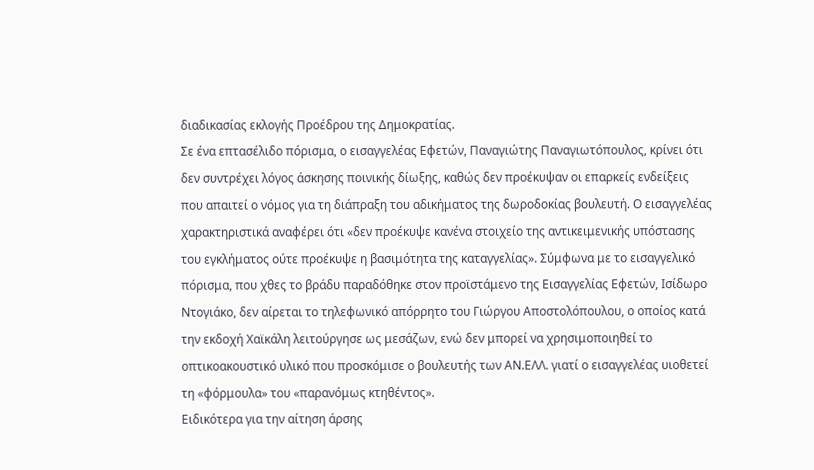διαδικασίας εκλογής Προέδρου της Δημοκρατίας.
Σε ένα επτασέλιδο πόρισμα, ο εισαγγελέας Εφετών, Παναγιώτης Παναγιωτόπουλος, κρίνει ότι δεν συντρέχει λόγος άσκησης ποινικής δίωξης, καθώς δεν προέκυψαν οι επαρκείς ενδείξεις που απαιτεί ο νόμος για τη διάπραξη του αδικήματος της δωροδοκίας βουλευτή. Ο εισαγγελέας χαρακτηριστικά αναφέρει ότι «δεν προέκυψε κανένα στοιχείο της αντικειμενικής υπόστασης του εγκλήματος ούτε προέκυψε η βασιμότητα της καταγγελίας». Σύμφωνα με το εισαγγελικό πόρισμα, που χθες το βράδυ παραδόθηκε στον προϊστάμενο της Εισαγγελίας Εφετών, Ισίδωρο Ντογιάκο, δεν αίρεται το τηλεφωνικό απόρρητο του Γιώργου Αποστολόπουλου, ο οποίος κατά την εκδοχή Χαϊκάλη λειτούργησε ως μεσάζων, ενώ δεν μπορεί να χρησιμοποιηθεί το οπτικοακουστικό υλικό που προσκόμισε ο βουλευτής των ΑΝ.ΕΛΛ. γιατί ο εισαγγελέας υιοθετεί τη «φόρμουλα» του «παρανόμως κτηθέντος».
Ειδικότερα για την αίτηση άρσης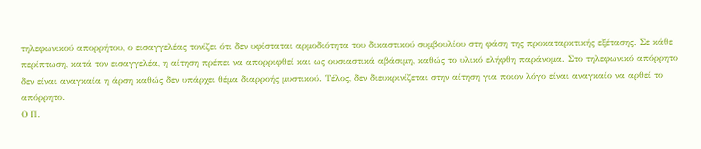τηλεφωνικού απορρήτου, ο εισαγγελέας τονίζει ότι δεν υφίσταται αρμοδιότητα του δικαστικού συμβουλίου στη φάση της προκαταρκτικής εξέτασης. Σε κάθε περίπτωση, κατά τον εισαγγελέα, η αίτηση πρέπει να απορριφθεί και ως ουσιαστικά αβάσιμη, καθώς το υλικό ελήφθη παράνομα. Στο τηλεφωνικό απόρρητο δεν είναι αναγκαία η άρση καθώς δεν υπάρχει θέμα διαρροής μυστικού. Τέλος, δεν διευκρινίζεται στην αίτηση για ποιον λόγο είναι αναγκαίο να αρθεί το απόρρητο.
Ο Π.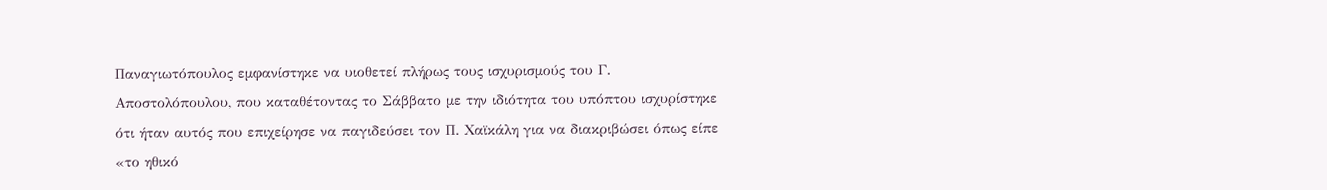Παναγιωτόπουλος εμφανίστηκε να υιοθετεί πλήρως τους ισχυρισμούς του Γ. Αποστολόπουλου, που καταθέτοντας το Σάββατο με την ιδιότητα του υπόπτου ισχυρίστηκε ότι ήταν αυτός που επιχείρησε να παγιδεύσει τον Π. Χαϊκάλη για να διακριβώσει όπως είπε «το ηθικό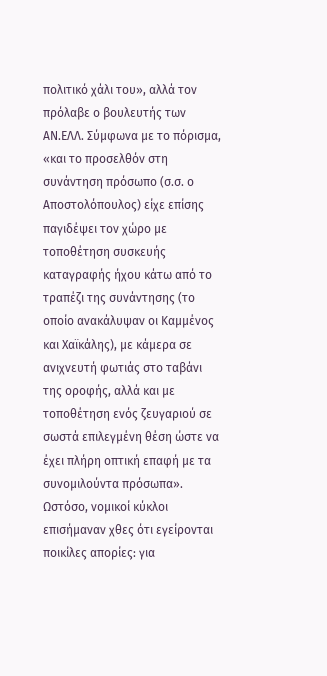πολιτικό χάλι του», αλλά τον πρόλαβε ο βουλευτής των ΑΝ.ΕΛΛ. Σύμφωνα με το πόρισμα, «και το προσελθόν στη συνάντηση πρόσωπο (σ.σ. ο Αποστολόπουλος) είχε επίσης παγιδέψει τον χώρο με τοποθέτηση συσκευής καταγραφής ήχου κάτω από το τραπέζι της συνάντησης (το οποίο ανακάλυψαν οι Καμμένος και Χαϊκάλης), με κάμερα σε ανιχνευτή φωτιάς στο ταβάνι της οροφής, αλλά και με τοποθέτηση ενός ζευγαριού σε σωστά επιλεγμένη θέση ώστε να έχει πλήρη οπτική επαφή με τα συνομιλούντα πρόσωπα».
Ωστόσο, νομικοί κύκλοι επισήμαναν χθες ότι εγείρονται ποικίλες απορίες: για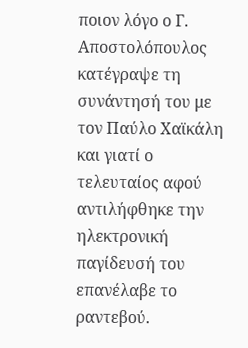ποιον λόγο ο Γ. Αποστολόπουλος κατέγραψε τη συνάντησή του με τον Παύλο Χαϊκάλη και γιατί ο τελευταίος αφού αντιλήφθηκε την ηλεκτρονική παγίδευσή του επανέλαβε το ραντεβού.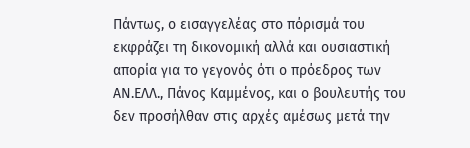Πάντως, ο εισαγγελέας στο πόρισμά του εκφράζει τη δικονομική αλλά και ουσιαστική απορία για το γεγονός ότι ο πρόεδρος των ΑΝ.ΕΛΛ., Πάνος Καμμένος, και ο βουλευτής του δεν προσήλθαν στις αρχές αμέσως μετά την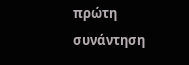πρώτη συνάντηση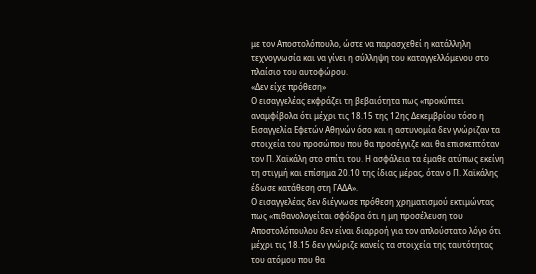με τον Αποστολόπουλο, ώστε να παρασχεθεί η κατάλληλη τεχνογνωσία και να γίνει η σύλληψη του καταγγελλόμενου στο πλαίσιο του αυτοφώρου.
«Δεν είχε πρόθεση»
Ο εισαγγελέας εκφράζει τη βεβαιότητα πως «προκύπτει αναμφίβολα ότι μέχρι τις 18.15 της 12ης Δεκεμβρίου τόσο η Εισαγγελία Εφετών Αθηνών όσο και η αστυνομία δεν γνώριζαν τα στοιχεία του προσώπου που θα προσέγγιζε και θα επισκεπτόταν τον Π. Χαϊκάλη στο σπίτι του. Η ασφάλεια τα έμαθε ατύπως εκείνη τη στιγμή και επίσημα 20.10 της ίδιας μέρας, όταν ο Π. Χαϊκάλης έδωσε κατάθεση στη ΓΑΔΑ».
Ο εισαγγελέας δεν διέγνωσε πρόθεση χρηματισμού εκτιμώντας πως «πιθανολογείται σφόδρα ότι η μη προσέλευση του Αποστολόπουλου δεν είναι διαρροή για τον απλούστατο λόγο ότι μέχρι τις 18.15 δεν γνώριζε κανείς τα στοιχεία της ταυτότητας του ατόμου που θα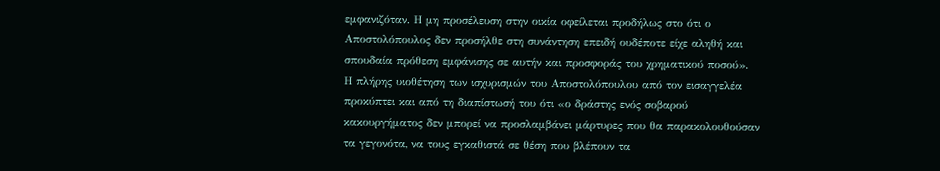εμφανιζόταν. Η μη προσέλευση στην οικία οφείλεται προδήλως στο ότι ο Αποστολόπουλος δεν προσήλθε στη συνάντηση επειδή ουδέποτε είχε αληθή και σπουδαία πρόθεση εμφάνισης σε αυτήν και προσφοράς του χρηματικού ποσού».
Η πλήρης υιοθέτηση των ισχυρισμών του Αποστολόπουλου από τον εισαγγελέα προκύπτει και από τη διαπίστωσή του ότι «ο δράστης ενός σοβαρού κακουργήματος δεν μπορεί να προσλαμβάνει μάρτυρες που θα παρακολουθούσαν τα γεγονότα, να τους εγκαθιστά σε θέση που βλέπουν τα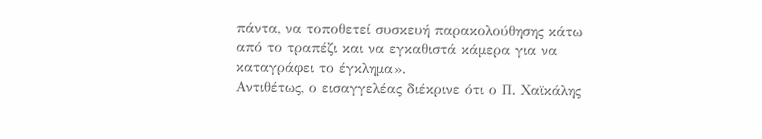πάντα, να τοποθετεί συσκευή παρακολούθησης κάτω από το τραπέζι και να εγκαθιστά κάμερα για να καταγράφει το έγκλημα».
Αντιθέτως, ο εισαγγελέας διέκρινε ότι ο Π. Χαϊκάλης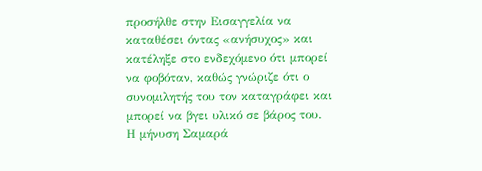προσήλθε στην Εισαγγελία να καταθέσει όντας «ανήσυχος» και κατέληξε στο ενδεχόμενο ότι μπορεί να φοβόταν, καθώς γνώριζε ότι ο συνομιλητής του τον καταγράφει και μπορεί να βγει υλικό σε βάρος του.
Η μήνυση Σαμαρά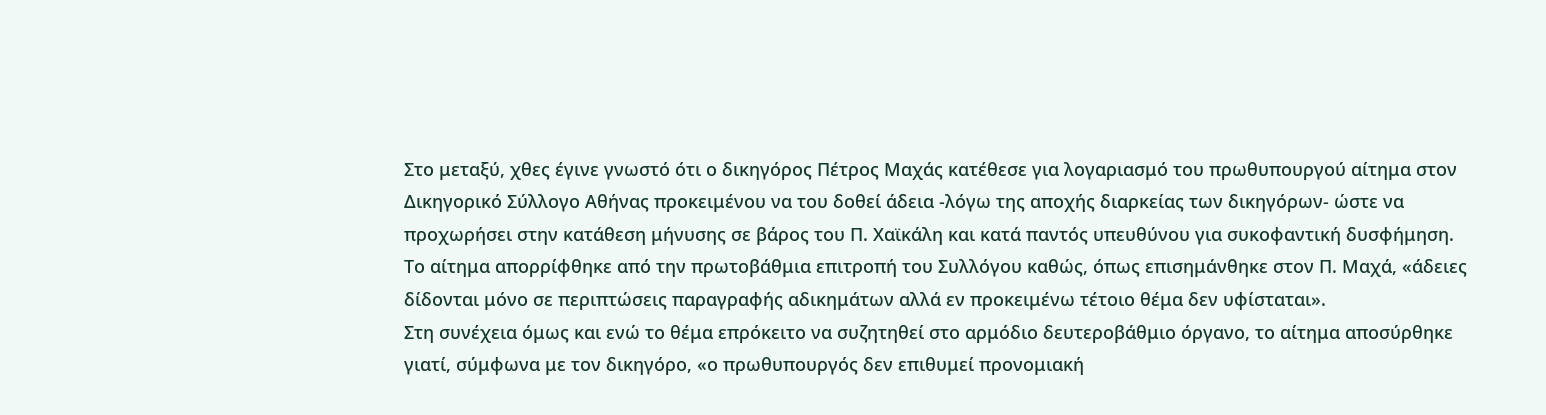Στο μεταξύ, χθες έγινε γνωστό ότι ο δικηγόρος Πέτρος Μαχάς κατέθεσε για λογαριασμό του πρωθυπουργού αίτημα στον Δικηγορικό Σύλλογο Αθήνας προκειμένου να του δοθεί άδεια -λόγω της αποχής διαρκείας των δικηγόρων- ώστε να προχωρήσει στην κατάθεση μήνυσης σε βάρος του Π. Χαϊκάλη και κατά παντός υπευθύνου για συκοφαντική δυσφήμηση.
Το αίτημα απορρίφθηκε από την πρωτοβάθμια επιτροπή του Συλλόγου καθώς, όπως επισημάνθηκε στον Π. Μαχά, «άδειες δίδονται μόνο σε περιπτώσεις παραγραφής αδικημάτων αλλά εν προκειμένω τέτοιο θέμα δεν υφίσταται».
Στη συνέχεια όμως και ενώ το θέμα επρόκειτο να συζητηθεί στο αρμόδιο δευτεροβάθμιο όργανο, το αίτημα αποσύρθηκε γιατί, σύμφωνα με τον δικηγόρο, «ο πρωθυπουργός δεν επιθυμεί προνομιακή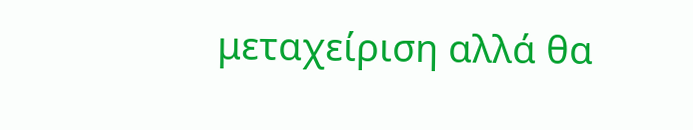μεταχείριση αλλά θα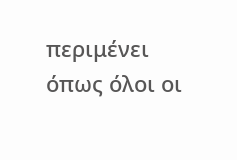περιμένει όπως όλοι οι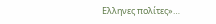Ελληνες πολίτες»…